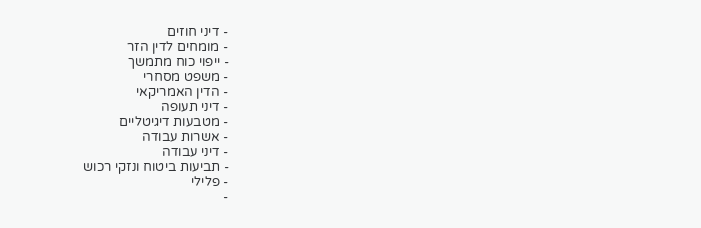- דיני חוזים
- מומחים לדין הזר
- ייפוי כוח מתמשך
- משפט מסחרי
- הדין האמריקאי
- דיני תעופה
- מטבעות דיגיטליים
- אשרות עבודה
- דיני עבודה
- תביעות ביטוח ונזקי רכוש
- פלילי
-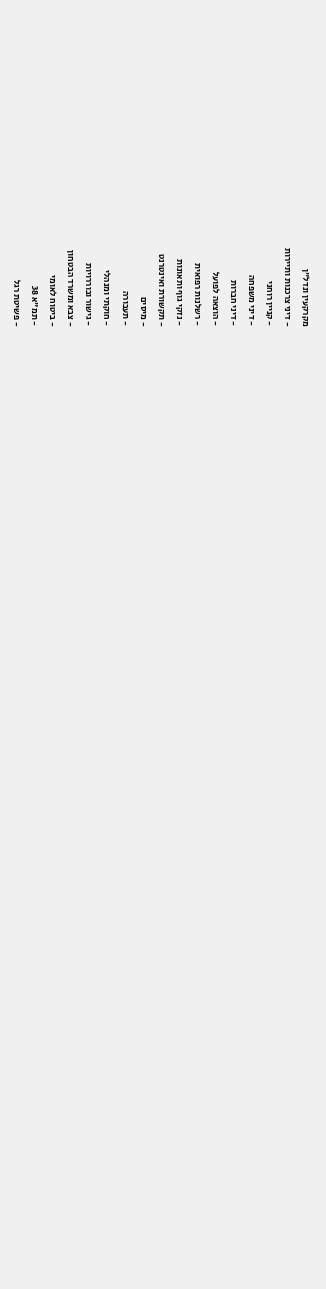מקרקעין ונדל"ן
- דיני צרכנות ותיירות
- קניין רוחני
- דיני משפחה
- דיני חברות
- הוצאה לפועל
- רשלנות רפואית
- נזקי גוף ותאונות
- תקשורת ואינטרנט
- מיסים
- תעבורה
- חוקתי ומנהלי
- גישור ובוררויות
- צבא ומשרד הבטחון
- ביטוח לאומי
- תמ"א 38
- פשיטת רגל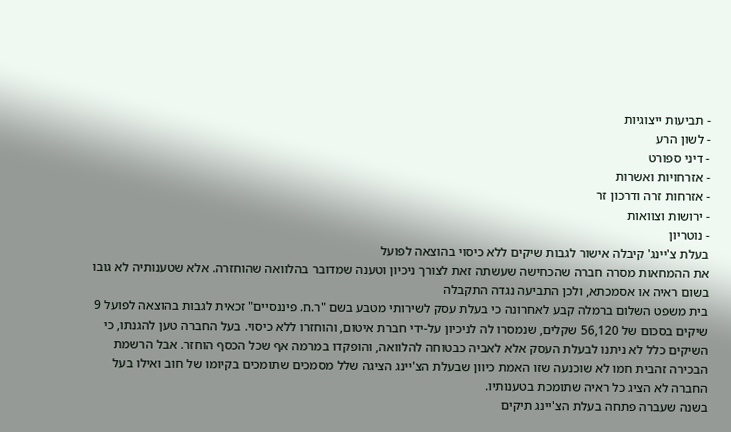- תביעות ייצוגיות
- לשון הרע
- דיני ספורט
- אזרחויות ואשרות
- אזרחות זרה ודרכון זר
- ירושות וצוואות
- נוטריון
בעלת צ'יינג' קיבלה אישור לגבות שיקים ללא כיסוי בהוצאה לפועל
את ההמחאות מסרה חברה שהכחישה שעשתה זאת לצורך ניכיון וטענה שמדובר בהלוואה שהוחזרה. אלא שטענותיה לא גובו בשום ראיה או אסמכתא, ולכן התביעה נגדה התקבלה
בית משפט השלום ברמלה קבע לאחרונה כי בעלת עסק לשירותי מטבע בשם "ר.ח. פיננסיים" זכאית לגבות בהוצאה לפועל 9 שיקים בסכום של 56,120 שקלים, שנמסרו לה לניכיון על-ידי חברת איטום, והוחזרו ללא כיסוי. בעל החברה טען להגנתו, כי השיקים כלל לא ניתנו לבעלת העסק אלא לאביה כבטוחה להלוואה, והופקדו במרמה אף שכל הכסף הוחזר. אבל הרשמת הבכירה זהבית חמו לא שוכנעה שזו האמת כיוון שבעלת הצ'יינג הציגה שלל מסמכים שתומכים בקיומו של חוב ואילו בעל החברה לא הציג כל ראיה שתומכת בטענותיו.
בשנה שעברה פתחה בעלת הצ'יינג תיקים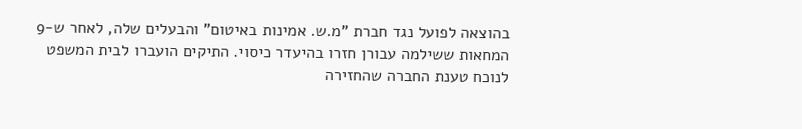בהוצאה לפועל נגד חברת "מ.ש. אמינות באיטום" והבעלים שלה, לאחר ש-9 המחאות ששילמה עבורן חזרו בהיעדר כיסוי. התיקים הועברו לבית המשפט לנוכח טענת החברה שהחזירה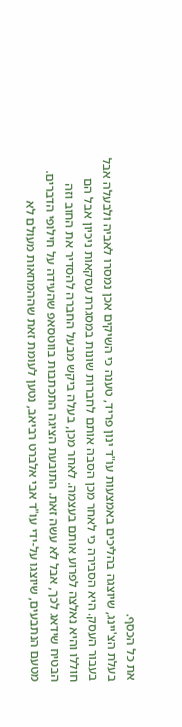את כל הכסף.
בעלת הצ'יינג, שיוצגה בהליכים באמצעות עו"ד ינון פריד, טענה כי השיקים אכן נמסרו לאביה ולבעלה אבל בעבור העסק. היא הסבירה כי לאחר מכן הסבה אותם לחברות שונות במסגרת עסקאות ניכיון אבל הם חוללו והיא נאלצה לפרוע אותם בעצמה. לאחר מכן, בעלה ביקש מבעל החברה להסדיר את החוב וזה הבטיח שידאג לכך, אבל לא עשה זאת. התובעת הציגה התכתבות בווטסאפ שהעידה על חילופי הדברים.
מטעם הנתבעים, שיוצגו על-ידי עו"ד אבי אלברט רביאב, נטען לעומת זאת שההמחאות מעולם לא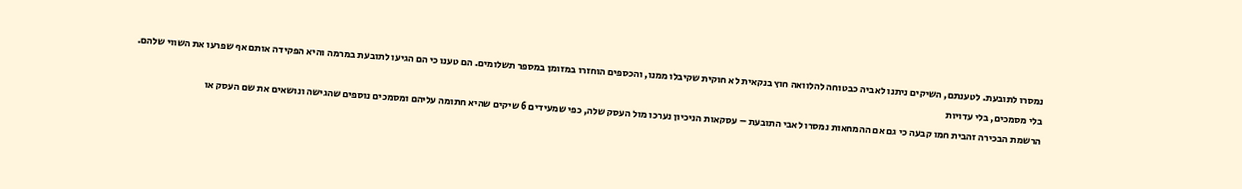נמסרו לתובעת. לטענתם, השיקים ניתנו לאביה כבטוחה להלוואה חוץ בנקאית לא חוקית שקיבלו ממנו, והכספים הוחזרו במזומן במספר תשלומים. הם טענו כי הם הגיעו לתובעת במרמה והיא הפקידה אותם אף שפרעו את השווי שלהם.
בלי מסמכים, בלי עדויות
הרשמת הבכירה זהבית חמו קבעה כי גם אם ההמחאות נמסרו לאבי התובעת – עסקאות הניכיון נערכו מול העסק שלה, כפי שמעידים 6 שיקים שהיא חתומה עליהם ומסמכים נוספים שהגישה ונושאים את שם העסק או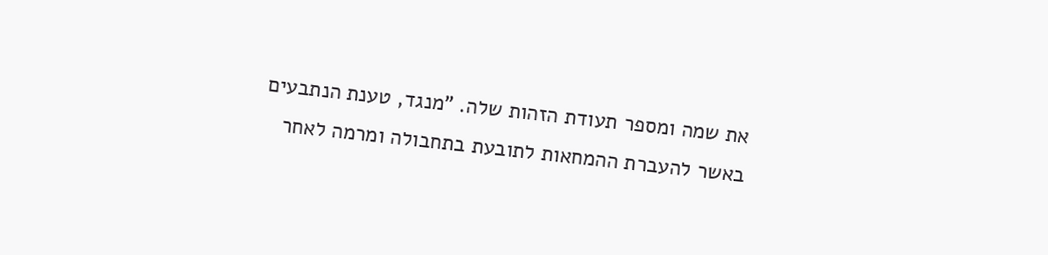את שמה ומספר תעודת הזהות שלה. "מנגד, טענת הנתבעים באשר להעברת ההמחאות לתובעת בתחבולה ומרמה לאחר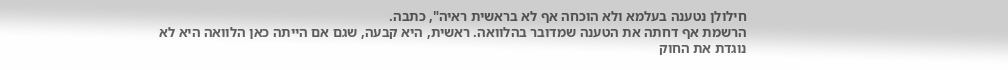חילולן נטענה בעלמא ולא הוכחה אף לא בראשית ראיה", כתבה.
הרשמת אף דחתה את הטענה שמדובר בהלוואה. ראשית, היא קבעה, שגם אם הייתה כאן הלוואה היא לא נוגדת את החוק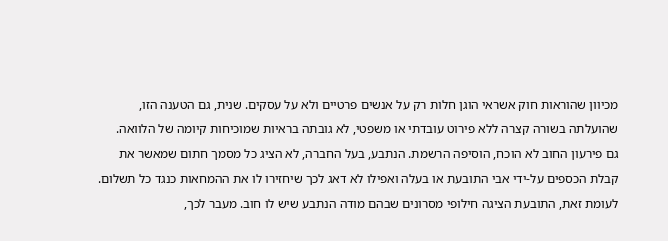מכיוון שהוראות חוק אשראי הוגן חלות רק על אנשים פרטיים ולא על עסקים. שנית, גם הטענה הזו, שהועלתה בשורה קצרה ללא פירוט עובדתי או משפטי, לא גובתה בראיות שמוכיחות קיומה של הלוואה.
גם פירעון החוב לא הוכח, הוסיפה הרשמת. הנתבע, בעל החברה, לא הציג כל מסמך חתום שמאשר את קבלת הכספים על-ידי אבי התובעת או בעלה ואפילו לא דאג לכך שיחזירו לו את ההמחאות כנגד כל תשלום. לעומת זאת, התובעת הציגה חילופי מסרונים שבהם מודה הנתבע שיש לו חוב. מעבר לכך,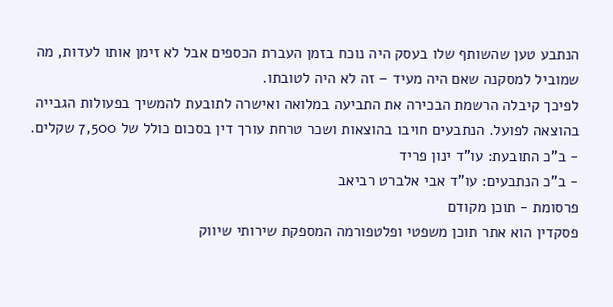הנתבע טען שהשותף שלו בעסק היה נוכח בזמן העברת הכספים אבל לא זימן אותו לעדות, מה שמוביל למסקנה שאם היה מעיד – זה לא היה לטובתו.
לפיכך קיבלה הרשמת הבכירה את התביעה במלואה ואישרה לתובעת להמשיך בפעולות הגבייה בהוצאה לפועל. הנתבעים חויבו בהוצאות ושכר טרחת עורך דין בסכום כולל של 7,500 שקלים.
- ב"כ התובעת: עו"ד ינון פריד
- ב"כ הנתבעים: עו"ד אבי אלברט רביאב
פרסומת - תוכן מקודם
פסקדין הוא אתר תוכן משפטי ופלטפורמה המספקת שירותי שיווק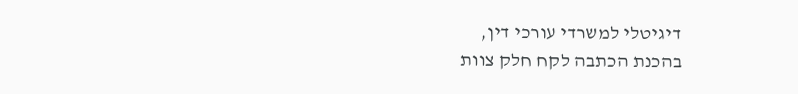דיגיטלי למשרדי עורכי דין,
בהכנת הכתבה לקח חלק צוות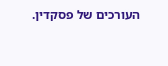העורכים של פסקדין.